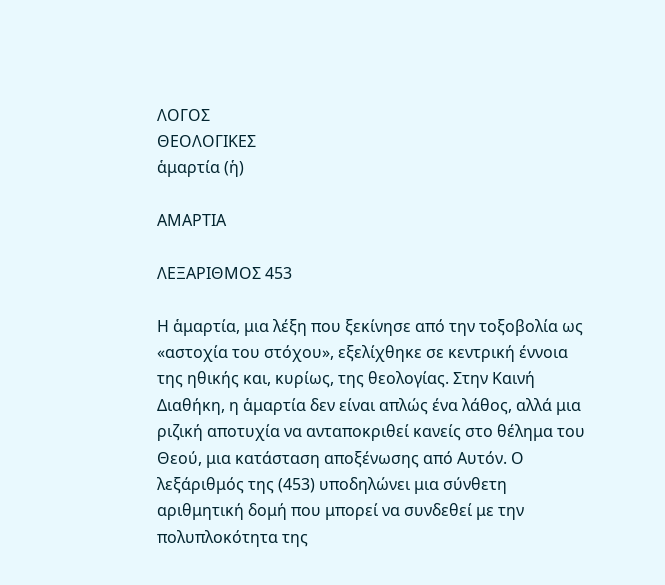ΛΟΓΟΣ
ΘΕΟΛΟΓΙΚΕΣ
ἁμαρτία (ἡ)

ΑΜΑΡΤΙΑ

ΛΕΞΑΡΙΘΜΟΣ 453

Η ἁμαρτία, μια λέξη που ξεκίνησε από την τοξοβολία ως «αστοχία του στόχου», εξελίχθηκε σε κεντρική έννοια της ηθικής και, κυρίως, της θεολογίας. Στην Καινή Διαθήκη, η ἁμαρτία δεν είναι απλώς ένα λάθος, αλλά μια ριζική αποτυχία να ανταποκριθεί κανείς στο θέλημα του Θεού, μια κατάσταση αποξένωσης από Αυτόν. Ο λεξάριθμός της (453) υποδηλώνει μια σύνθετη αριθμητική δομή που μπορεί να συνδεθεί με την πολυπλοκότητα της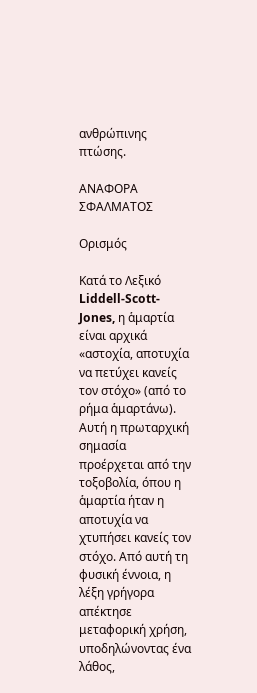ανθρώπινης πτώσης.

ΑΝΑΦΟΡΑ ΣΦΑΛΜΑΤΟΣ

Ορισμός

Κατά το Λεξικό Liddell-Scott-Jones, η ἁμαρτία είναι αρχικά «αστοχία, αποτυχία να πετύχει κανείς τον στόχο» (από το ρήμα ἁμαρτάνω). Αυτή η πρωταρχική σημασία προέρχεται από την τοξοβολία, όπου η ἁμαρτία ήταν η αποτυχία να χτυπήσει κανείς τον στόχο. Από αυτή τη φυσική έννοια, η λέξη γρήγορα απέκτησε μεταφορική χρήση, υποδηλώνοντας ένα λάθος,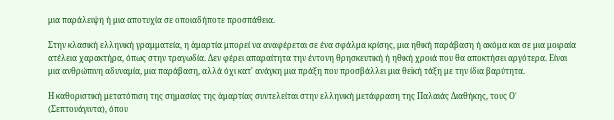μια παράλειψη ή μια αποτυχία σε οποιαδήποτε προσπάθεια.

Στην κλασική ελληνική γραμματεία, η ἁμαρτία μπορεί να αναφέρεται σε ένα σφάλμα κρίσης, μια ηθική παράβαση ή ακόμα και σε μια μοιραία ατέλεια χαρακτήρα, όπως στην τραγωδία. Δεν φέρει απαραίτητα την έντονη θρησκευτική ή ηθική χροιά που θα αποκτήσει αργότερα. Είναι μια ανθρώπινη αδυναμία, μια παράβαση, αλλά όχι κατ' ανάγκη μια πράξη που προσβάλλει μια θεϊκή τάξη με την ίδια βαρύτητα.

Η καθοριστική μετατόπιση της σημασίας της ἁμαρτίας συντελείται στην ελληνική μετάφραση της Παλαιάς Διαθήκης, τους Ο΄ (Σεπτουάγιντα), όπου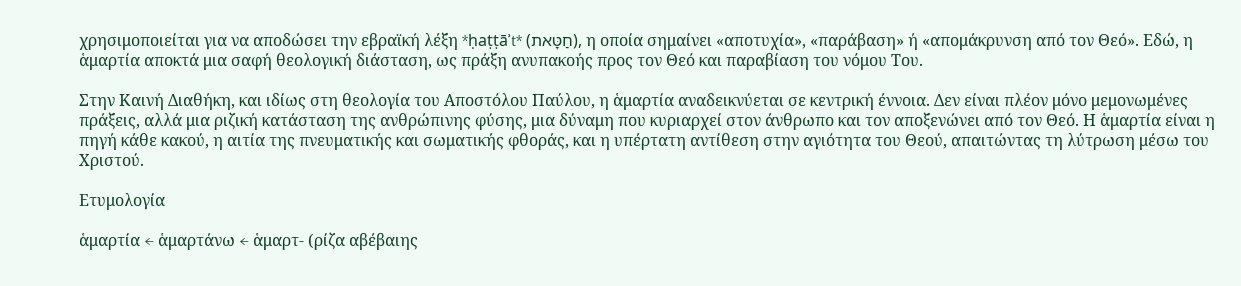χρησιμοποιείται για να αποδώσει την εβραϊκή λέξη *ḥaṭṭāʾt* (חַטָּאת), η οποία σημαίνει «αποτυχία», «παράβαση» ή «απομάκρυνση από τον Θεό». Εδώ, η ἁμαρτία αποκτά μια σαφή θεολογική διάσταση, ως πράξη ανυπακοής προς τον Θεό και παραβίαση του νόμου Του.

Στην Καινή Διαθήκη, και ιδίως στη θεολογία του Αποστόλου Παύλου, η ἁμαρτία αναδεικνύεται σε κεντρική έννοια. Δεν είναι πλέον μόνο μεμονωμένες πράξεις, αλλά μια ριζική κατάσταση της ανθρώπινης φύσης, μια δύναμη που κυριαρχεί στον άνθρωπο και τον αποξενώνει από τον Θεό. Η ἁμαρτία είναι η πηγή κάθε κακού, η αιτία της πνευματικής και σωματικής φθοράς, και η υπέρτατη αντίθεση στην αγιότητα του Θεού, απαιτώντας τη λύτρωση μέσω του Χριστού.

Ετυμολογία

ἁμαρτία ← ἁμαρτάνω ← ἁμαρτ- (ρίζα αβέβαιης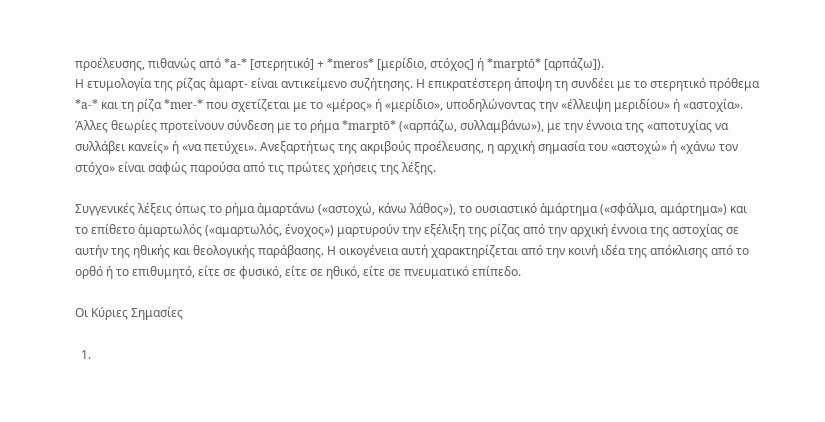προέλευσης, πιθανώς από *a-* [στερητικό] + *meros* [μερίδιο, στόχος] ή *marptō* [αρπάζω]).
Η ετυμολογία της ρίζας ἁμαρτ- είναι αντικείμενο συζήτησης. Η επικρατέστερη άποψη τη συνδέει με το στερητικό πρόθεμα *a-* και τη ρίζα *mer-* που σχετίζεται με το «μέρος» ή «μερίδιο», υποδηλώνοντας την «έλλειψη μεριδίου» ή «αστοχία». Άλλες θεωρίες προτείνουν σύνδεση με το ρήμα *marptō* («αρπάζω, συλλαμβάνω»), με την έννοια της «αποτυχίας να συλλάβει κανείς» ή «να πετύχει». Ανεξαρτήτως της ακριβούς προέλευσης, η αρχική σημασία του «αστοχώ» ή «χάνω τον στόχο» είναι σαφώς παρούσα από τις πρώτες χρήσεις της λέξης.

Συγγενικές λέξεις όπως το ρήμα ἁμαρτάνω («αστοχώ, κάνω λάθος»), το ουσιαστικό ἁμάρτημα («σφάλμα, αμάρτημα») και το επίθετο ἁμαρτωλός («αμαρτωλός, ένοχος») μαρτυρούν την εξέλιξη της ρίζας από την αρχική έννοια της αστοχίας σε αυτήν της ηθικής και θεολογικής παράβασης. Η οικογένεια αυτή χαρακτηρίζεται από την κοινή ιδέα της απόκλισης από το ορθό ή το επιθυμητό, είτε σε φυσικό, είτε σε ηθικό, είτε σε πνευματικό επίπεδο.

Οι Κύριες Σημασίες

  1.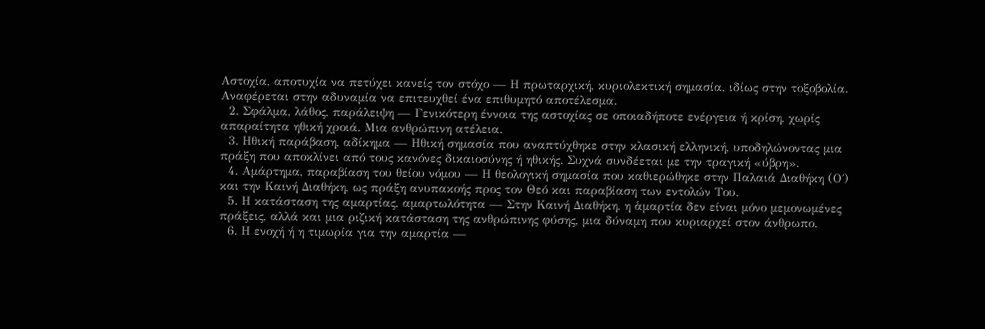Αστοχία, αποτυχία να πετύχει κανείς τον στόχο — Η πρωταρχική, κυριολεκτική σημασία, ιδίως στην τοξοβολία. Αναφέρεται στην αδυναμία να επιτευχθεί ένα επιθυμητό αποτέλεσμα.
  2. Σφάλμα, λάθος, παράλειψη — Γενικότερη έννοια της αστοχίας σε οποιαδήποτε ενέργεια ή κρίση, χωρίς απαραίτητα ηθική χροιά. Μια ανθρώπινη ατέλεια.
  3. Ηθική παράβαση, αδίκημα — Ηθική σημασία που αναπτύχθηκε στην κλασική ελληνική, υποδηλώνοντας μια πράξη που αποκλίνει από τους κανόνες δικαιοσύνης ή ηθικής. Συχνά συνδέεται με την τραγική «ύβρη».
  4. Αμάρτημα, παραβίαση του θείου νόμου — Η θεολογική σημασία που καθιερώθηκε στην Παλαιά Διαθήκη (Ο΄) και την Καινή Διαθήκη, ως πράξη ανυπακοής προς τον Θεό και παραβίαση των εντολών Του.
  5. Η κατάσταση της αμαρτίας, αμαρτωλότητα — Στην Καινή Διαθήκη, η ἁμαρτία δεν είναι μόνο μεμονωμένες πράξεις, αλλά και μια ριζική κατάσταση της ανθρώπινης φύσης, μια δύναμη που κυριαρχεί στον άνθρωπο.
  6. Η ενοχή ή η τιμωρία για την αμαρτία —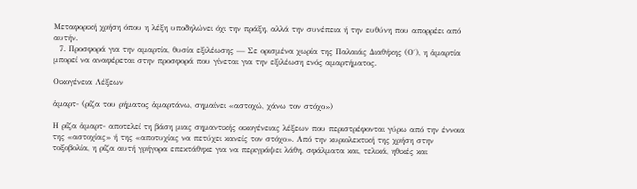Μεταφορική χρήση όπου η λέξη υποδηλώνει όχι την πράξη, αλλά την συνέπεια ή την ευθύνη που απορρέει από αυτήν.
  7. Προσφορά για την αμαρτία, θυσία εξιλέωσης — Σε ορισμένα χωρία της Παλαιάς Διαθήκης (Ο΄), η ἁμαρτία μπορεί να αναφέρεται στην προσφορά που γίνεται για την εξιλέωση ενός αμαρτήματος.

Οικογένεια Λέξεων

ἁμαρτ- (ρίζα του ρήματος ἁμαρτάνω, σημαίνει «αστοχώ, χάνω τον στόχο»)

Η ρίζα ἁμαρτ- αποτελεί τη βάση μιας σημαντικής οικογένειας λέξεων που περιστρέφονται γύρω από την έννοια της «αστοχίας» ή της «αποτυχίας να πετύχει κανείς τον στόχο». Από την κυριολεκτική της χρήση στην τοξοβολία, η ρίζα αυτή γρήγορα επεκτάθηκε για να περιγράψει λάθη, σφάλματα και, τελικά, ηθικές και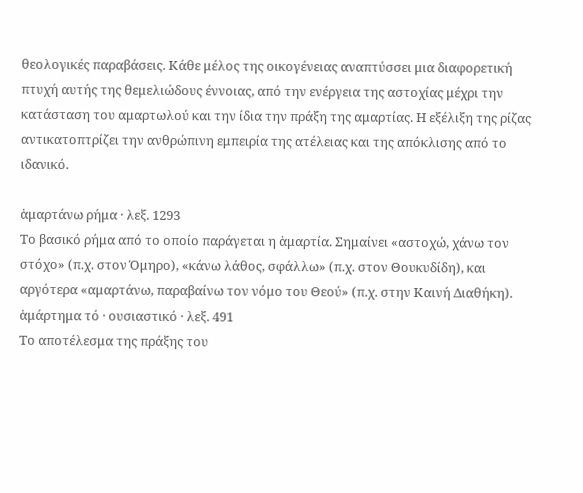θεολογικές παραβάσεις. Κάθε μέλος της οικογένειας αναπτύσσει μια διαφορετική πτυχή αυτής της θεμελιώδους έννοιας, από την ενέργεια της αστοχίας μέχρι την κατάσταση του αμαρτωλού και την ίδια την πράξη της αμαρτίας. Η εξέλιξη της ρίζας αντικατοπτρίζει την ανθρώπινη εμπειρία της ατέλειας και της απόκλισης από το ιδανικό.

ἁμαρτάνω ρήμα · λεξ. 1293
Το βασικό ρήμα από το οποίο παράγεται η ἁμαρτία. Σημαίνει «αστοχώ, χάνω τον στόχο» (π.χ. στον Όμηρο), «κάνω λάθος, σφάλλω» (π.χ. στον Θουκυδίδη), και αργότερα «αμαρτάνω, παραβαίνω τον νόμο του Θεού» (π.χ. στην Καινή Διαθήκη).
ἁμάρτημα τό · ουσιαστικό · λεξ. 491
Το αποτέλεσμα της πράξης του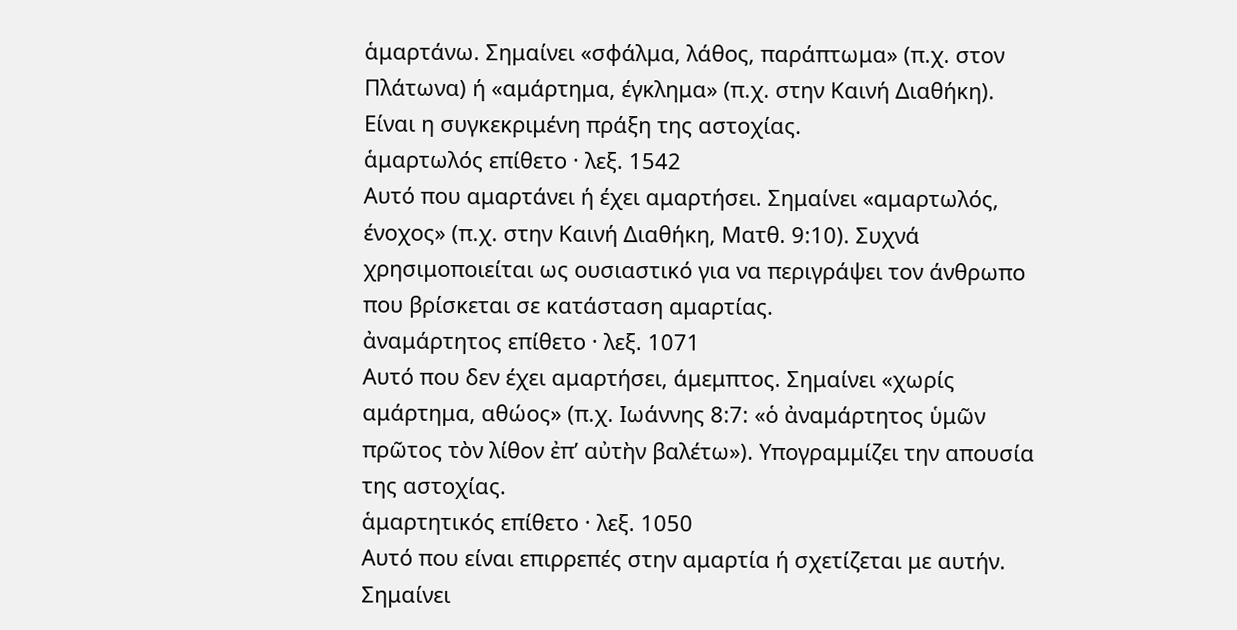ἁμαρτάνω. Σημαίνει «σφάλμα, λάθος, παράπτωμα» (π.χ. στον Πλάτωνα) ή «αμάρτημα, έγκλημα» (π.χ. στην Καινή Διαθήκη). Είναι η συγκεκριμένη πράξη της αστοχίας.
ἁμαρτωλός επίθετο · λεξ. 1542
Αυτό που αμαρτάνει ή έχει αμαρτήσει. Σημαίνει «αμαρτωλός, ένοχος» (π.χ. στην Καινή Διαθήκη, Ματθ. 9:10). Συχνά χρησιμοποιείται ως ουσιαστικό για να περιγράψει τον άνθρωπο που βρίσκεται σε κατάσταση αμαρτίας.
ἀναμάρτητος επίθετο · λεξ. 1071
Αυτό που δεν έχει αμαρτήσει, άμεμπτος. Σημαίνει «χωρίς αμάρτημα, αθώος» (π.χ. Ιωάννης 8:7: «ὁ ἀναμάρτητος ὑμῶν πρῶτος τὸν λίθον ἐπ’ αὐτὴν βαλέτω»). Υπογραμμίζει την απουσία της αστοχίας.
ἁμαρτητικός επίθετο · λεξ. 1050
Αυτό που είναι επιρρεπές στην αμαρτία ή σχετίζεται με αυτήν. Σημαίνει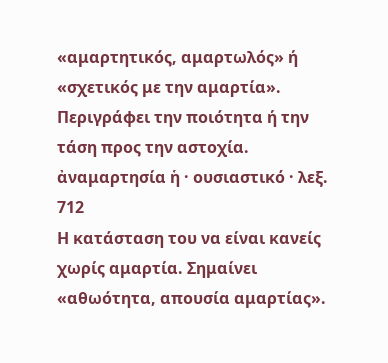«αμαρτητικός, αμαρτωλός» ή «σχετικός με την αμαρτία». Περιγράφει την ποιότητα ή την τάση προς την αστοχία.
ἀναμαρτησία ἡ · ουσιαστικό · λεξ. 712
Η κατάσταση του να είναι κανείς χωρίς αμαρτία. Σημαίνει «αθωότητα, απουσία αμαρτίας».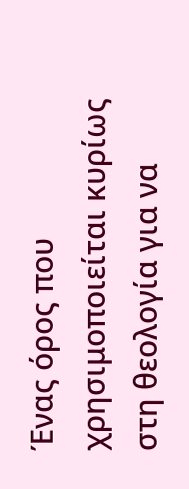Ένας όρος που χρησιμοποιείται κυρίως στη θεολογία για να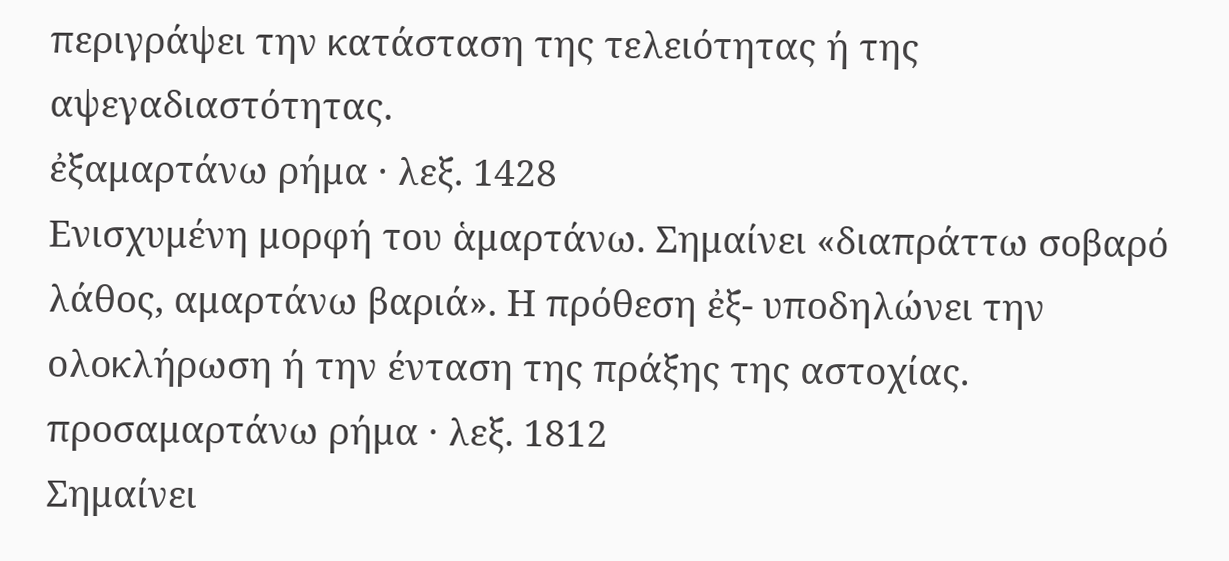περιγράψει την κατάσταση της τελειότητας ή της αψεγαδιαστότητας.
ἐξαμαρτάνω ρήμα · λεξ. 1428
Ενισχυμένη μορφή του ἁμαρτάνω. Σημαίνει «διαπράττω σοβαρό λάθος, αμαρτάνω βαριά». Η πρόθεση ἐξ- υποδηλώνει την ολοκλήρωση ή την ένταση της πράξης της αστοχίας.
προσαμαρτάνω ρήμα · λεξ. 1812
Σημαίνει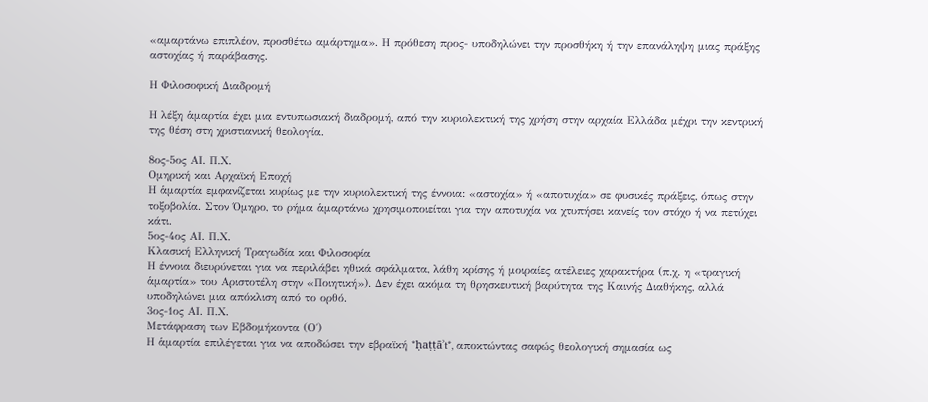«αμαρτάνω επιπλέον, προσθέτω αμάρτημα». Η πρόθεση προς- υποδηλώνει την προσθήκη ή την επανάληψη μιας πράξης αστοχίας ή παράβασης.

Η Φιλοσοφική Διαδρομή

Η λέξη ἁμαρτία έχει μια εντυπωσιακή διαδρομή, από την κυριολεκτική της χρήση στην αρχαία Ελλάδα μέχρι την κεντρική της θέση στη χριστιανική θεολογία.

8ος-5ος ΑΙ. Π.Χ.
Ομηρική και Αρχαϊκή Εποχή
Η ἁμαρτία εμφανίζεται κυρίως με την κυριολεκτική της έννοια: «αστοχία» ή «αποτυχία» σε φυσικές πράξεις, όπως στην τοξοβολία. Στον Όμηρο, το ρήμα ἁμαρτάνω χρησιμοποιείται για την αποτυχία να χτυπήσει κανείς τον στόχο ή να πετύχει κάτι.
5ος-4ος ΑΙ. Π.Χ.
Κλασική Ελληνική Τραγωδία και Φιλοσοφία
Η έννοια διευρύνεται για να περιλάβει ηθικά σφάλματα, λάθη κρίσης ή μοιραίες ατέλειες χαρακτήρα (π.χ. η «τραγική ἁμαρτία» του Αριστοτέλη στην «Ποιητική»). Δεν έχει ακόμα τη θρησκευτική βαρύτητα της Καινής Διαθήκης, αλλά υποδηλώνει μια απόκλιση από το ορθό.
3ος-1ος ΑΙ. Π.Χ.
Μετάφραση των Εβδομήκοντα (Ο΄)
Η ἁμαρτία επιλέγεται για να αποδώσει την εβραϊκή *ḥaṭṭāʾt*, αποκτώντας σαφώς θεολογική σημασία ως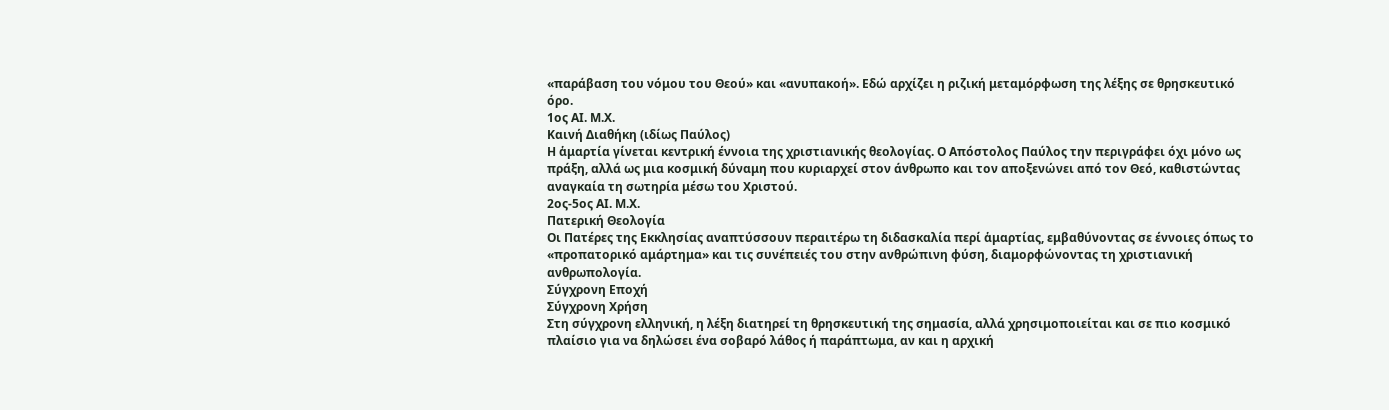«παράβαση του νόμου του Θεού» και «ανυπακοή». Εδώ αρχίζει η ριζική μεταμόρφωση της λέξης σε θρησκευτικό όρο.
1ος ΑΙ. Μ.Χ.
Καινή Διαθήκη (ιδίως Παύλος)
Η ἁμαρτία γίνεται κεντρική έννοια της χριστιανικής θεολογίας. Ο Απόστολος Παύλος την περιγράφει όχι μόνο ως πράξη, αλλά ως μια κοσμική δύναμη που κυριαρχεί στον άνθρωπο και τον αποξενώνει από τον Θεό, καθιστώντας αναγκαία τη σωτηρία μέσω του Χριστού.
2ος-5ος ΑΙ. Μ.Χ.
Πατερική Θεολογία
Οι Πατέρες της Εκκλησίας αναπτύσσουν περαιτέρω τη διδασκαλία περί ἁμαρτίας, εμβαθύνοντας σε έννοιες όπως το «προπατορικό αμάρτημα» και τις συνέπειές του στην ανθρώπινη φύση, διαμορφώνοντας τη χριστιανική ανθρωπολογία.
Σύγχρονη Εποχή
Σύγχρονη Χρήση
Στη σύγχρονη ελληνική, η λέξη διατηρεί τη θρησκευτική της σημασία, αλλά χρησιμοποιείται και σε πιο κοσμικό πλαίσιο για να δηλώσει ένα σοβαρό λάθος ή παράπτωμα, αν και η αρχική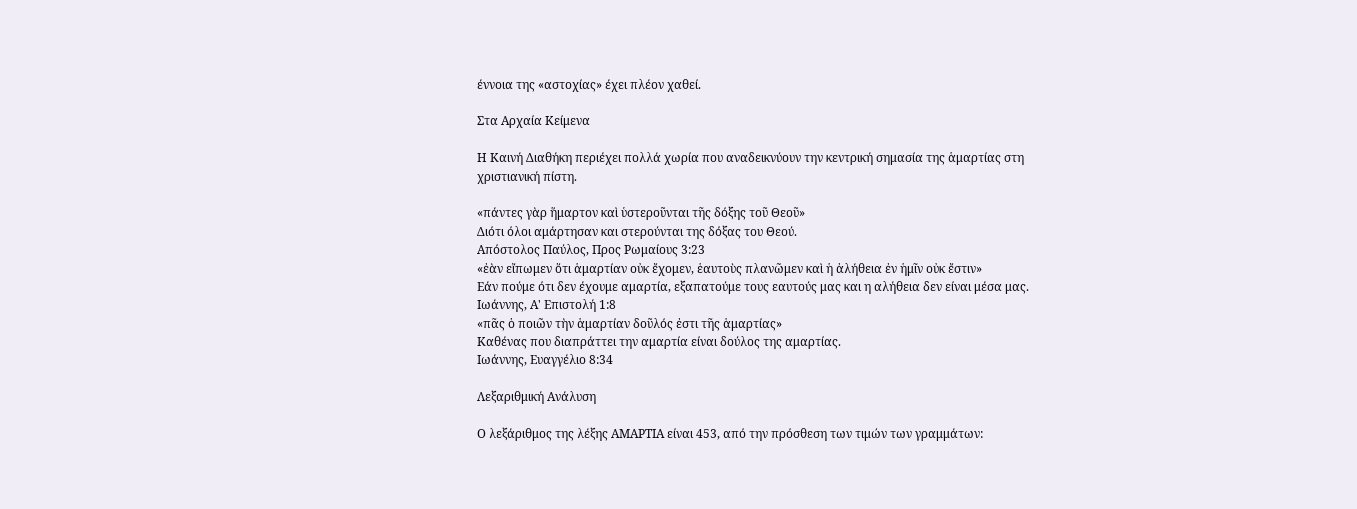έννοια της «αστοχίας» έχει πλέον χαθεί.

Στα Αρχαία Κείμενα

Η Καινή Διαθήκη περιέχει πολλά χωρία που αναδεικνύουν την κεντρική σημασία της ἁμαρτίας στη χριστιανική πίστη.

«πάντες γὰρ ἥμαρτον καὶ ὑστεροῦνται τῆς δόξης τοῦ Θεοῦ»
Διότι όλοι αμάρτησαν και στερούνται της δόξας του Θεού.
Απόστολος Παύλος, Προς Ρωμαίους 3:23
«ἐὰν εἴπωμεν ὅτι ἁμαρτίαν οὐκ ἔχομεν, ἑαυτοὺς πλανῶμεν καὶ ἡ ἀλήθεια ἐν ἡμῖν οὐκ ἔστιν»
Εάν πούμε ότι δεν έχουμε αμαρτία, εξαπατούμε τους εαυτούς μας και η αλήθεια δεν είναι μέσα μας.
Ιωάννης, Α' Επιστολή 1:8
«πᾶς ὁ ποιῶν τὴν ἁμαρτίαν δοῦλός ἐστι τῆς ἁμαρτίας»
Καθένας που διαπράττει την αμαρτία είναι δούλος της αμαρτίας.
Ιωάννης, Ευαγγέλιο 8:34

Λεξαριθμική Ανάλυση

Ο λεξάριθμος της λέξης ΑΜΑΡΤΙΑ είναι 453, από την πρόσθεση των τιμών των γραμμάτων: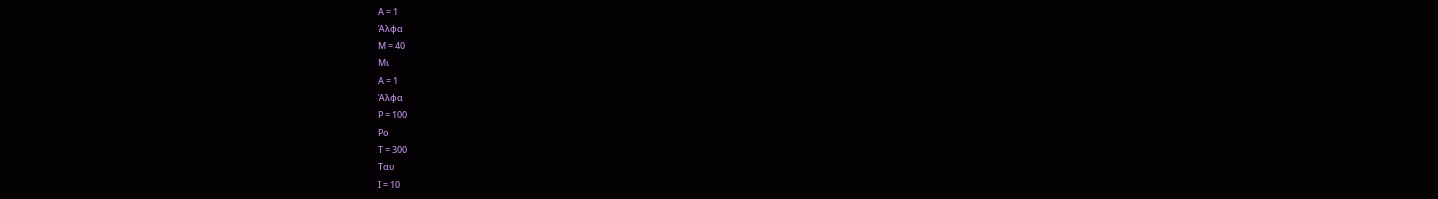Α = 1
Άλφα
Μ = 40
Μι
Α = 1
Άλφα
Ρ = 100
Ρο
Τ = 300
Ταυ
Ι = 10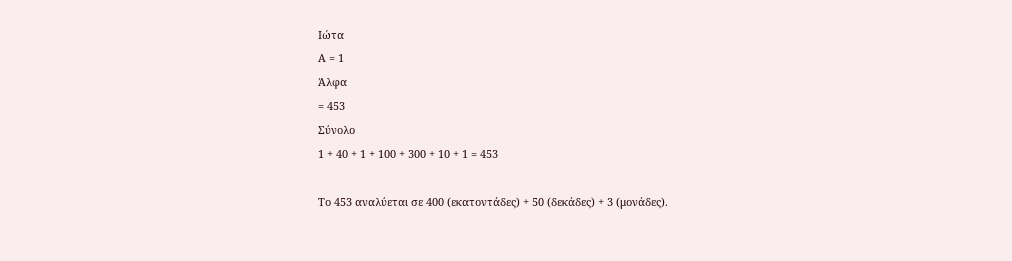Ιώτα
Α = 1
Άλφα
= 453
Σύνολο
1 + 40 + 1 + 100 + 300 + 10 + 1 = 453

Το 453 αναλύεται σε 400 (εκατοντάδες) + 50 (δεκάδες) + 3 (μονάδες).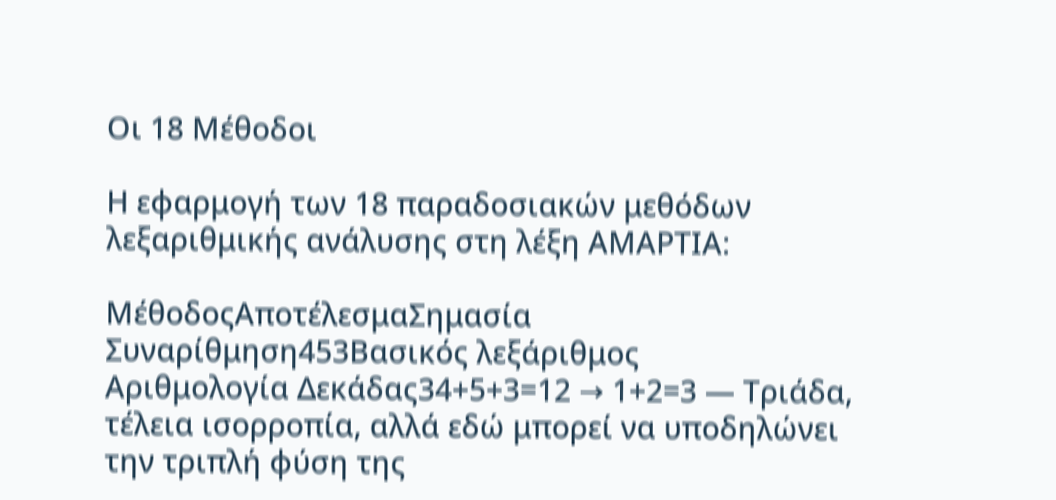Οι 18 Μέθοδοι

Η εφαρμογή των 18 παραδοσιακών μεθόδων λεξαριθμικής ανάλυσης στη λέξη ΑΜΑΡΤΙΑ:

ΜέθοδοςΑποτέλεσμαΣημασία
Συναρίθμηση453Βασικός λεξάριθμος
Αριθμολογία Δεκάδας34+5+3=12 → 1+2=3 — Τριάδα, τέλεια ισορροπία, αλλά εδώ μπορεί να υποδηλώνει την τριπλή φύση της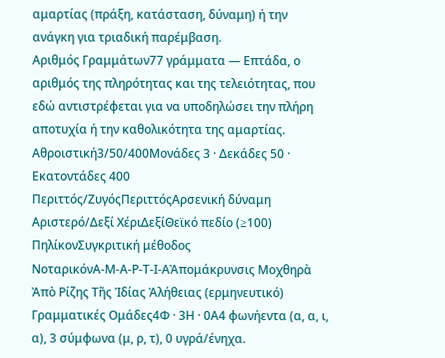αμαρτίας (πράξη, κατάσταση, δύναμη) ή την ανάγκη για τριαδική παρέμβαση.
Αριθμός Γραμμάτων77 γράμματα — Επτάδα, ο αριθμός της πληρότητας και της τελειότητας, που εδώ αντιστρέφεται για να υποδηλώσει την πλήρη αποτυχία ή την καθολικότητα της αμαρτίας.
Αθροιστική3/50/400Μονάδες 3 · Δεκάδες 50 · Εκατοντάδες 400
Περιττός/ΖυγόςΠεριττόςΑρσενική δύναμη
Αριστερό/Δεξί ΧέριΔεξίΘεϊκό πεδίο (≥100)
ΠηλίκονΣυγκριτική μέθοδος
ΝοταρικόνΑ-Μ-Α-Ρ-Τ-Ι-ΑἈπομάκρυνσις Μοχθηρὰ Ἀπὸ Ρίζης Τῆς Ἰδίας Ἀλήθειας (ερμηνευτικό)
Γραμματικές Ομάδες4Φ · 3Η · 0Α4 φωνήεντα (α, α, ι, α), 3 σύμφωνα (μ, ρ, τ), 0 υγρά/ένηχα.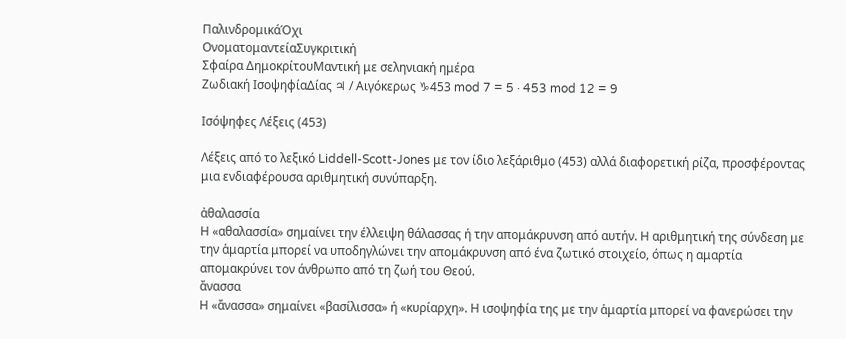ΠαλινδρομικάΌχι
ΟνοματομαντείαΣυγκριτική
Σφαίρα ΔημοκρίτουΜαντική με σεληνιακή ημέρα
Ζωδιακή ΙσοψηφίαΔίας ♃ / Αιγόκερως ♑453 mod 7 = 5 · 453 mod 12 = 9

Ισόψηφες Λέξεις (453)

Λέξεις από το λεξικό Liddell-Scott-Jones με τον ίδιο λεξάριθμο (453) αλλά διαφορετική ρίζα, προσφέροντας μια ενδιαφέρουσα αριθμητική συνύπαρξη.

ἀθαλασσία
Η «αθαλασσία» σημαίνει την έλλειψη θάλασσας ή την απομάκρυνση από αυτήν. Η αριθμητική της σύνδεση με την ἁμαρτία μπορεί να υποδηγλώνει την απομάκρυνση από ένα ζωτικό στοιχείο, όπως η αμαρτία απομακρύνει τον άνθρωπο από τη ζωή του Θεού.
ἄνασσα
Η «ἄνασσα» σημαίνει «βασίλισσα» ή «κυρίαρχη». Η ισοψηφία της με την ἁμαρτία μπορεί να φανερώσει την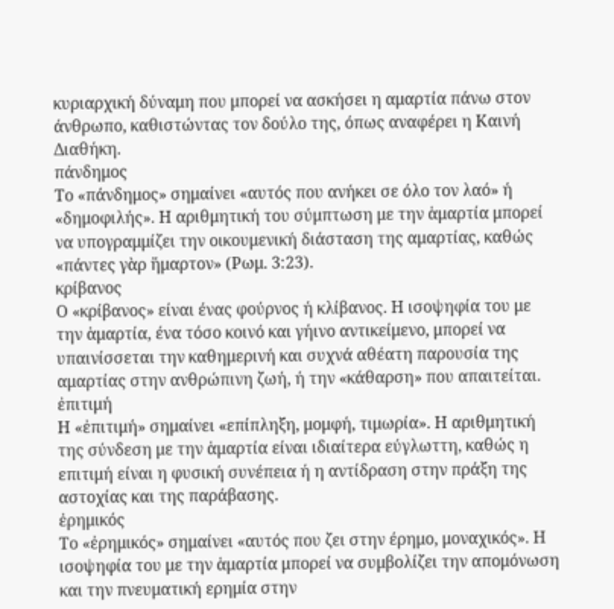κυριαρχική δύναμη που μπορεί να ασκήσει η αμαρτία πάνω στον άνθρωπο, καθιστώντας τον δούλο της, όπως αναφέρει η Καινή Διαθήκη.
πάνδημος
Το «πάνδημος» σημαίνει «αυτός που ανήκει σε όλο τον λαό» ή «δημοφιλής». Η αριθμητική του σύμπτωση με την ἁμαρτία μπορεί να υπογραμμίζει την οικουμενική διάσταση της αμαρτίας, καθώς «πάντες γὰρ ἥμαρτον» (Ρωμ. 3:23).
κρίβανος
Ο «κρίβανος» είναι ένας φούρνος ή κλίβανος. Η ισοψηφία του με την ἁμαρτία, ένα τόσο κοινό και γήινο αντικείμενο, μπορεί να υπαινίσσεται την καθημερινή και συχνά αθέατη παρουσία της αμαρτίας στην ανθρώπινη ζωή, ή την «κάθαρση» που απαιτείται.
ἐπιτιμή
Η «ἐπιτιμή» σημαίνει «επίπληξη, μομφή, τιμωρία». Η αριθμητική της σύνδεση με την ἁμαρτία είναι ιδιαίτερα εύγλωττη, καθώς η επιτιμή είναι η φυσική συνέπεια ή η αντίδραση στην πράξη της αστοχίας και της παράβασης.
ἐρημικός
Το «ἐρημικός» σημαίνει «αυτός που ζει στην έρημο, μοναχικός». Η ισοψηφία του με την ἁμαρτία μπορεί να συμβολίζει την απομόνωση και την πνευματική ερημία στην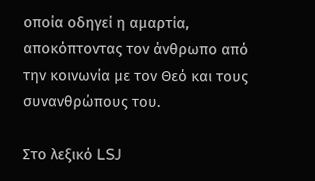οποία οδηγεί η αμαρτία, αποκόπτοντας τον άνθρωπο από την κοινωνία με τον Θεό και τους συνανθρώπους του.

Στο λεξικό LSJ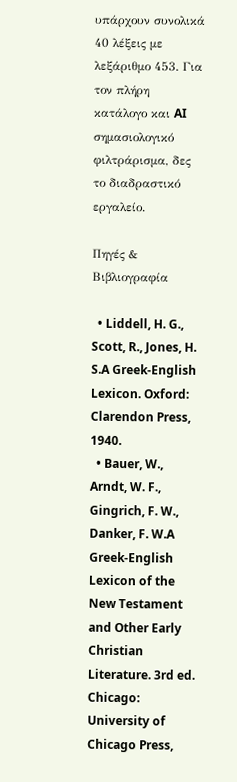υπάρχουν συνολικά 40 λέξεις με λεξάριθμο 453. Για τον πλήρη κατάλογο και AI σημασιολογικό φιλτράρισμα, δες το διαδραστικό εργαλείο.

Πηγές & Βιβλιογραφία

  • Liddell, H. G., Scott, R., Jones, H. S.A Greek-English Lexicon. Oxford: Clarendon Press, 1940.
  • Bauer, W., Arndt, W. F., Gingrich, F. W., Danker, F. W.A Greek-English Lexicon of the New Testament and Other Early Christian Literature. 3rd ed. Chicago: University of Chicago Press,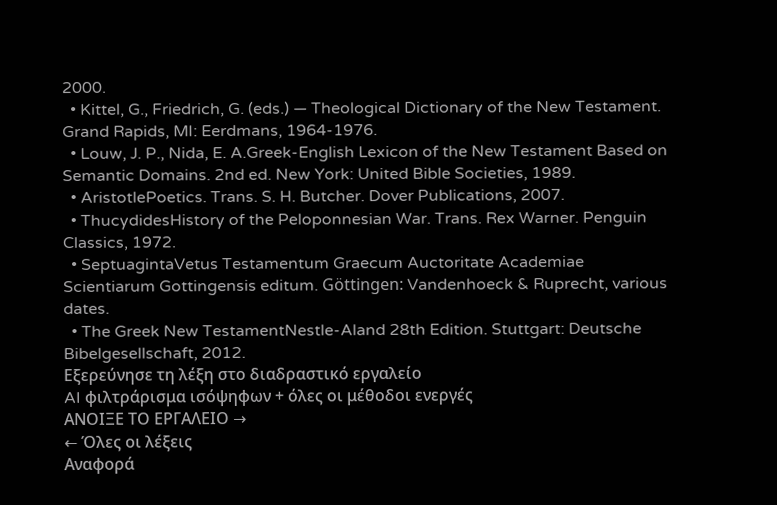2000.
  • Kittel, G., Friedrich, G. (eds.) — Theological Dictionary of the New Testament. Grand Rapids, MI: Eerdmans, 1964-1976.
  • Louw, J. P., Nida, E. A.Greek-English Lexicon of the New Testament Based on Semantic Domains. 2nd ed. New York: United Bible Societies, 1989.
  • AristotlePoetics. Trans. S. H. Butcher. Dover Publications, 2007.
  • ThucydidesHistory of the Peloponnesian War. Trans. Rex Warner. Penguin Classics, 1972.
  • SeptuagintaVetus Testamentum Graecum Auctoritate Academiae Scientiarum Gottingensis editum. Göttingen: Vandenhoeck & Ruprecht, various dates.
  • The Greek New TestamentNestle-Aland 28th Edition. Stuttgart: Deutsche Bibelgesellschaft, 2012.
Εξερεύνησε τη λέξη στο διαδραστικό εργαλείο
AI φιλτράρισμα ισόψηφων + όλες οι μέθοδοι ενεργές
ΑΝΟΙΞΕ ΤΟ ΕΡΓΑΛΕΙΟ →
← Όλες οι λέξεις
Αναφορά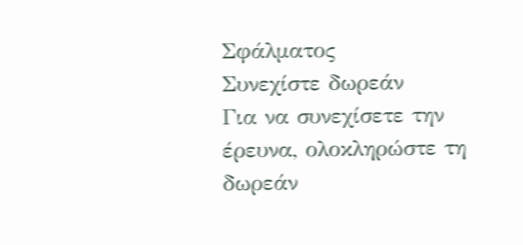Σφάλματος
Συνεχίστε δωρεάν
Για να συνεχίσετε την έρευνα, ολοκληρώστε τη δωρεάν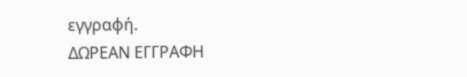εγγραφή.
ΔΩΡΕΑΝ ΕΓΓΡΑΦΗ